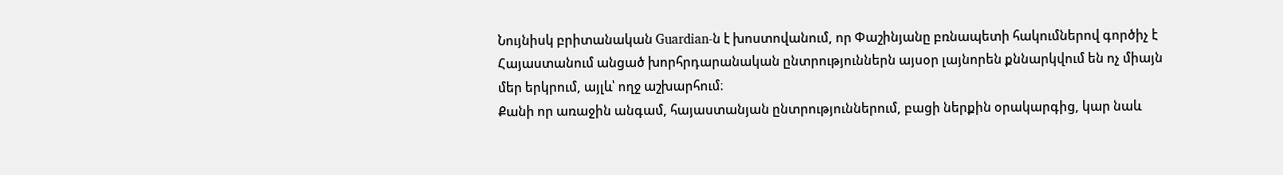Նույնիսկ բրիտանական Guardian-ն է խոստովանում, որ Փաշինյանը բռնապետի հակումներով գործիչ է
Հայաստանում անցած խորհրդարանական ընտրություններն այսօր լայնորեն քննարկվում են ոչ միայն մեր երկրում, այլև՝ ողջ աշխարհում։
Քանի որ առաջին անգամ, հայաստանյան ընտրություններում, բացի ներքին օրակարգից, կար նաև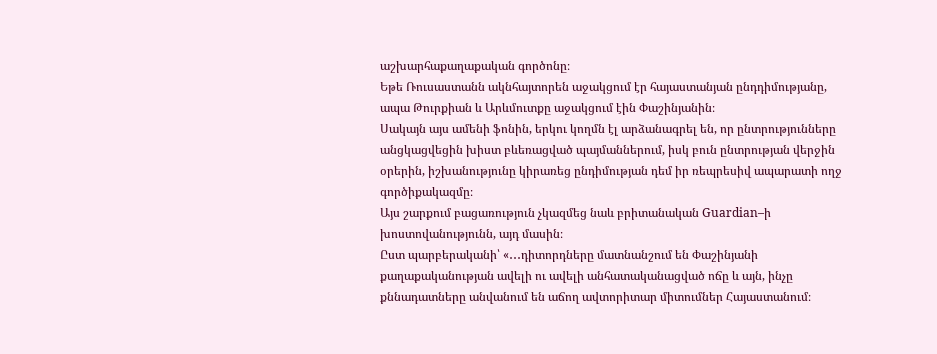աշխարհաքաղաքական գործոնը։
Եթե Ռուսաստանն ակնհայտորեն աջակցում էր հայաստանյան ընդդիմությանը, ապա Թուրքիան և Արևմուտքը աջակցում էին Փաշինյանին։
Սակայն այս ամենի ֆոնին, երկու կողմն էլ արձանագրել են, որ ընտրությունները անցկացվեցին խիստ բևեռացված պայմաններում, իսկ բուն ընտրության վերջին օրերին, իշխանությունը կիրառեց ընդիմության դեմ իր ռեպրեսիվ ապարատի ողջ գործիքակազմը։
Այս շարքում բացառություն չկազմեց նաև բրիտանական Guardian–ի խոստովանությունն, այդ մասին։
Ըստ պարբերականի՝ «․․․դիտորդները մատնանշում են Փաշինյանի քաղաքականության ավելի ու ավելի անհատականացված ոճը և այն, ինչը քննադատները անվանում են աճող ավտորիտար միտումներ Հայաստանում։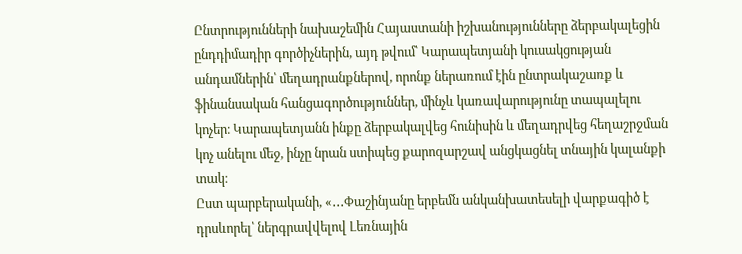Ընտրությունների նախաշեմին Հայաստանի իշխանությունները ձերբակալեցին ընդդիմադիր գործիչներին, այդ թվում՝ Կարապետյանի կուսակցության անդամներին՝ մեղադրանքներով, որոնք ներառում էին ընտրակաշառք և ֆինանսական հանցագործություններ, մինչև կառավարությունը տապալելու կոչեր։ Կարապետյանն ինքը ձերբակալվեց հունիսին և մեղադրվեց հեղաշրջման կոչ անելու մեջ, ինչը նրան ստիպեց քարոզարշավ անցկացնել տնային կալանքի տակ։
Ըստ պարբերականի, «․․․Փաշինյանը երբեմն անկանխատեսելի վարքագիծ է դրսևորել՝ ներգրավվելով Լեռնային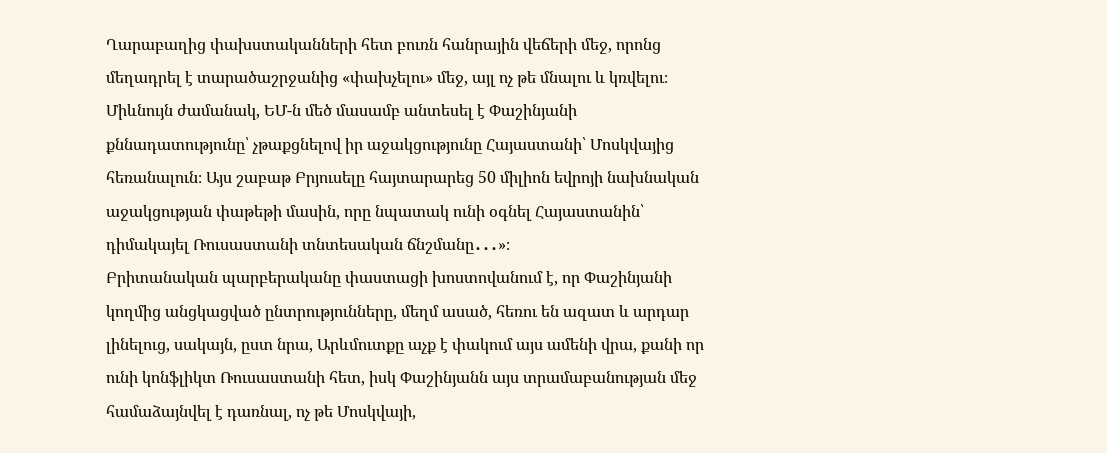Ղարաբաղից փախստականների հետ բուռն հանրային վեճերի մեջ, որոնց մեղադրել է տարածաշրջանից «փախչելու» մեջ, այլ ոչ թե մնալու և կռվելու։
Միևնույն ժամանակ, ԵՄ-ն մեծ մասամբ անտեսել է Փաշինյանի քննադատությունը՝ չթաքցնելով իր աջակցությունը Հայաստանի՝ Մոսկվայից հեռանալուն։ Այս շաբաթ Բրյուսելը հայտարարեց 50 միլիոն եվրոյի նախնական աջակցության փաթեթի մասին, որը նպատակ ունի օգնել Հայաստանին՝ դիմակայել Ռուսաստանի տնտեսական ճնշմանը․․․»։
Բրիտանական պարբերականը փաստացի խոստովանում է, որ Փաշինյանի կողմից անցկացված ընտրությունները, մեղմ ասած, հեռու են ազատ և արդար լինելուց, սակայն, ըստ նրա, Արևմուտքը աչք է փակում այս ամենի վրա, քանի որ ունի կոնֆլիկտ Ռուսաստանի հետ, իսկ Փաշինյանն այս տրամաբանության մեջ համաձայնվել է դառնալ, ոչ թե Մոսկվայի,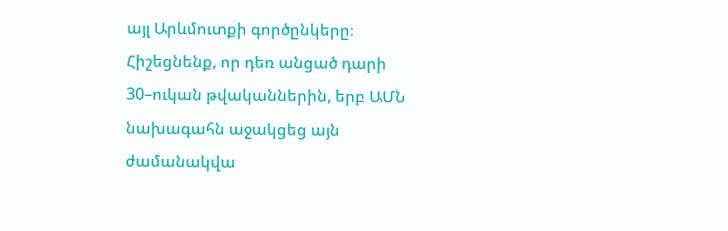այլ Արևմուտքի գործընկերը։
Հիշեցնենք, որ դեռ անցած դարի 30–ուկան թվականներին, երբ ԱՄՆ նախագահն աջակցեց այն ժամանակվա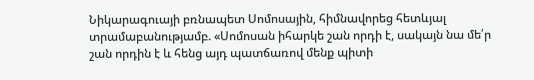Նիկարագուայի բռնապետ Սոմոսային, հիմնավորեց հետևյալ տրամաբանությամբ. «Սոմոսան իհարկե շան որդի է, սակայն նա մե՛ր շան որդին է և հենց այդ պատճառով մենք պիտի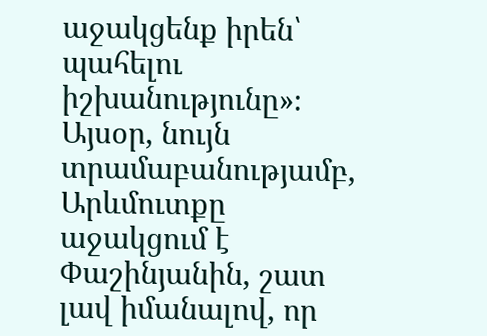աջակցենք իրեն՝ պահելու իշխանությունը»։
Այսօր, նույն տրամաբանությամբ, Արևմուտքը աջակցում է Փաշինյանին, շատ լավ իմանալով, որ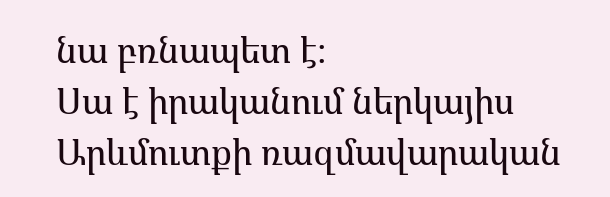նա բռնապետ է։
Սա է իրականում ներկայիս Արևմուտքի ռազմավարական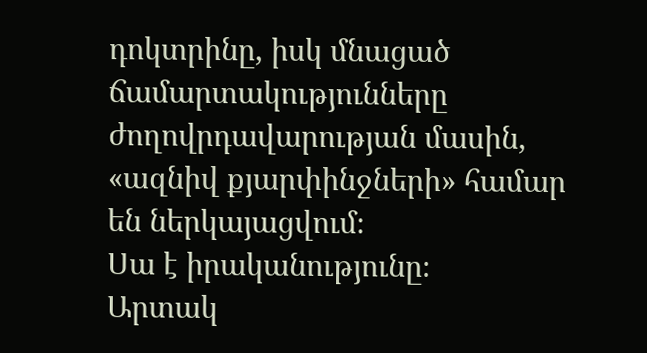դոկտրինը, իսկ մնացած ճամարտակությունները ժողովրդավարության մասին, «ազնիվ քյարփինջների» համար են ներկայացվում։
Սա է իրականությունը։
Արտակ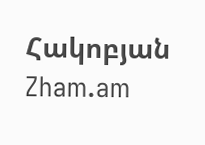Հակոբյան
Zham.am